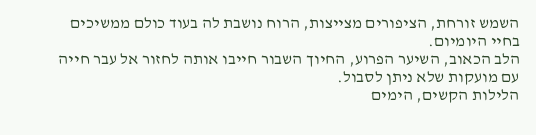השמש זורחת, הציפורים מצייצות, הרוח נושבת לה בעוד כולם ממשיכים בחיי היומיום.
הלב הכאוב, השיער הפרוע, החיוך השבור חייבו אותה לחזור אל עבר חייה עם מועקות שלא ניתן לסבול.
הלילות הקשים, הימים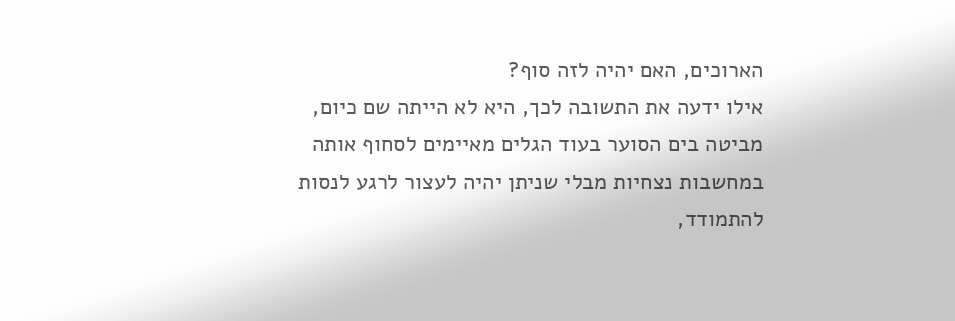הארוכים, האם יהיה לזה סוף?
אילו ידעה את התשובה לכך, היא לא הייתה שם כיום, מביטה בים הסוער בעוד הגלים מאיימים לסחוף אותה במחשבות נצחיות מבלי שניתן יהיה לעצור לרגע לנסות להתמודד,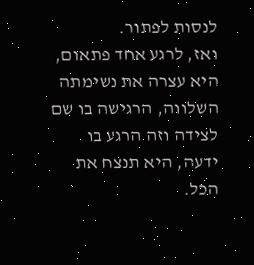לנסות לפתור.
ואז, לרגע אחד פתאום,
היא עצרה את נשימתה השלווה, הרגישה בו שם לצידה וזה הרגע בו ידעה, היא תנצח את הכל.